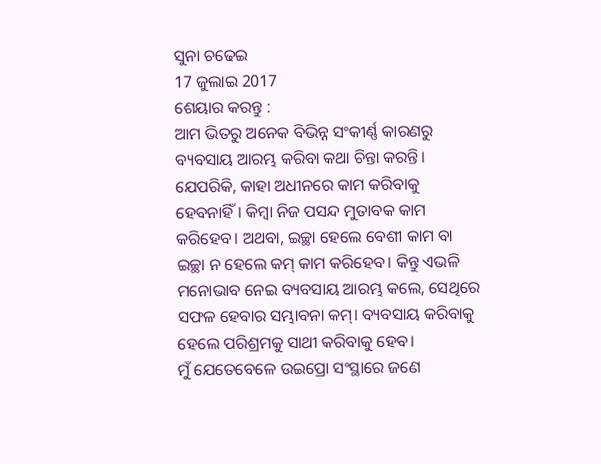ସୁନା ଚଢେଇ
17 ଜୁଲାଇ 2017
ଶେୟାର କରନ୍ତୁ :
ଆମ ଭିତରୁ ଅନେକ ବିଭିନ୍ନ ସଂକୀର୍ଣ୍ଣ କାରଣରୁ ବ୍ୟବସାୟ ଆରମ୍ଭ କରିବା କଥା ଚିନ୍ତା କରନ୍ତି। ଯେପରିକି, କାହା ଅଧୀନରେ କାମ କରିବାକୁ ହେବନାହିଁ। କିମ୍ବା ନିଜ ପସନ୍ଦ ମୁତାବକ କାମ କରିହେବ। ଅଥବା, ଇଚ୍ଛା ହେଲେ ବେଶୀ କାମ ବା ଇଚ୍ଛା ନ ହେଲେ କମ୍ କାମ କରିହେବ। କିନ୍ତୁ ଏଭଳି ମନୋଭାବ ନେଇ ବ୍ୟବସାୟ ଆରମ୍ଭ କଲେ, ସେଥିରେ ସଫଳ ହେବାର ସମ୍ଭାବନା କମ୍। ବ୍ୟବସାୟ କରିବାକୁ ହେଲେ ପରିଶ୍ରମକୁ ସାଥୀ କରିବାକୁ ହେବ।
ମୁଁ ଯେତେବେଳେ ଉଇପ୍ରୋ ସଂସ୍ଥାରେ ଜଣେ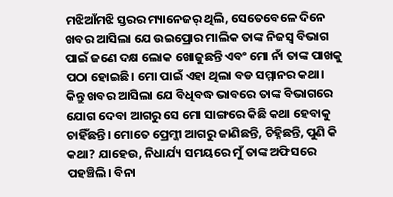ମଝିଆଁମଝି ସ୍ତରର ମ୍ୟାନେଜର୍ ଥିଲି, ସେତେବେଳେ ଦିନେ ଖବର ଆସିଲା ଯେ ଉଇପ୍ରୋର ମାଲିକ ତାଙ୍କ ନିଜସ୍ବ ବିଭାଗ ପାଇଁ ଜଣେ ଦକ୍ଷ ଲୋକ ଖୋଜୁଛନ୍ତି ଏବଂ ମୋ ନାଁ ତାଙ୍କ ପାଖକୁ ପଠା ହୋଇଛି। ମୋ ପାଇଁ ଏହା ଥିଲା ବଡ ସମ୍ମାନର କଥା। କିନ୍ତୁ ଖବର ଆସିଲା ଯେ ବିଧିବଦ୍ଧ ଭାବରେ ତାଙ୍କ ବିଭାଗରେ ଯୋଗ ଦେବା ଆଗରୁ ସେ ମୋ ସାଙ୍ଗରେ କିଛି କଥା ହେବାକୁ ଚାହିଁଛନ୍ତି। ମୋତେ ପ୍ରେମ୍ଜୀ ଆଗରୁ ଜାଣିଛନ୍ତି, ଚିହ୍ନିଛନ୍ତି, ପୁଣି କି କଥା? ଯାହେଉ, ନିଧାର୍ଯ୍ୟ ସମୟରେ ମୁଁ ତାଙ୍କ ଅଫିସରେ ପହଞ୍ଚିଲି। ବିନା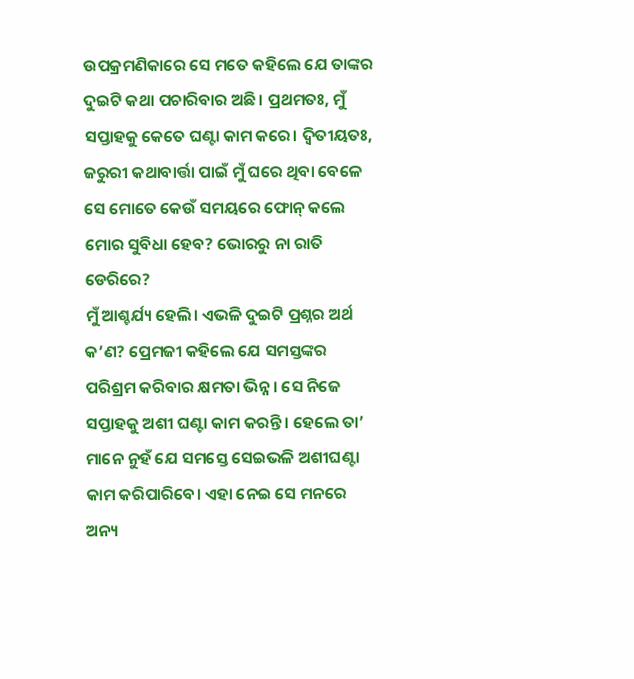ଉପକ୍ରମଣିକାରେ ସେ ମତେ କହିଲେ ଯେ ତାଙ୍କର ଦୁଇଟି କଥା ପଚାରିବାର ଅଛି। ପ୍ରଥମତଃ, ମୁଁ ସପ୍ତାହକୁ କେତେ ଘଣ୍ଟା କାମ କରେ। ଦ୍ବିତୀୟତଃ, ଜରୁରୀ କଥାବାର୍ତ୍ତା ପାଇଁ ମୁଁ ଘରେ ଥିବା ବେଳେ ସେ ମୋତେ କେଉଁ ସମୟରେ ଫୋନ୍ କଲେ ମୋର ସୁବିଧା ହେବ? ଭୋରରୁ ନା ରାତି ଡେରିରେ?
ମୁଁ ଆଶ୍ଚର୍ଯ୍ୟ ହେଲି। ଏଭଳି ଦୁଇଟି ପ୍ରଶ୍ନର ଅର୍ଥ କ’ଣ? ପ୍ରେମଜୀ କହିଲେ ଯେ ସମସ୍ତଙ୍କର ପରିଶ୍ରମ କରିବାର କ୍ଷମତା ଭିନ୍ନ। ସେ ନିଜେ ସପ୍ତାହକୁ ଅଶୀ ଘଣ୍ଟା କାମ କରନ୍ତି। ହେଲେ ତା’ ମାନେ ନୁହଁ ଯେ ସମସ୍ତେ ସେଇଭଳି ଅଶୀଘଣ୍ଟା କାମ କରିପାରିବେ। ଏହା ନେଇ ସେ ମନରେ ଅନ୍ୟ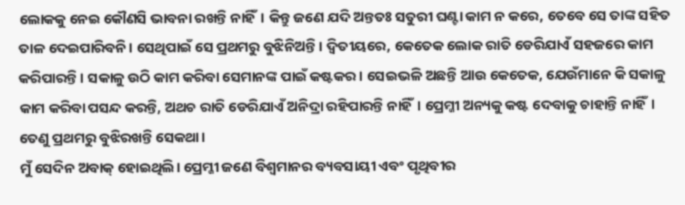ଲୋକକୁ ନେଇ କୌଣସି ଭାବନା ରଖନ୍ତି ନାହିଁ। କିନ୍ତୁ ଜଣେ ଯଦି ଅନ୍ତତଃ ସତୁରୀ ଘଣ୍ଟା କାମ ନ କରେ, ତେବେ ସେ ତାଙ୍କ ସହିତ ତାଳ ଦେଇପାରିବନି। ସେଥିପାଇଁ ସେ ପ୍ରଥମରୁ ବୁଝିନିଅନ୍ତି। ଦ୍ବିତୀୟରେ, କେତେକ ଲୋକ ରାତି ଡେରିଯାଏଁ ସହଜରେ କାମ କରିପାରନ୍ତି। ସକାଳୁ ଉଠି କାମ କରିବା ସେମାନଙ୍କ ପାଇଁ କଷ୍ଟକର। ସେଇଭଳି ଅଛନ୍ତି ଆଉ କେତେକ, ଯେଉଁମାନେ କି ସକାଳୁ କାମ କରିବା ପସନ୍ଦ କରନ୍ତି, ଅଥଚ ରାତି ଡେରିଯାଏଁ ଅନିଦ୍ରା ରହିପାରନ୍ତି ନାହିଁ। ପ୍ରେମ୍ଜୀ ଅନ୍ୟକୁ କଷ୍ଟ ଦେବାକୁ ଚାହାନ୍ତି ନାହିଁ। ତେଣୁ ପ୍ରଥମରୁ ବୁଝିରଖନ୍ତି ସେକଥା।
ମୁଁ ସେଦିନ ଅବାକ୍ ହୋଇଥିଲି। ପ୍ରେମ୍ଜୀ ଜଣେ ବିଶ୍ବମାନର ବ୍ୟବସାୟୀ ଏବଂ ପୃଥିବୀର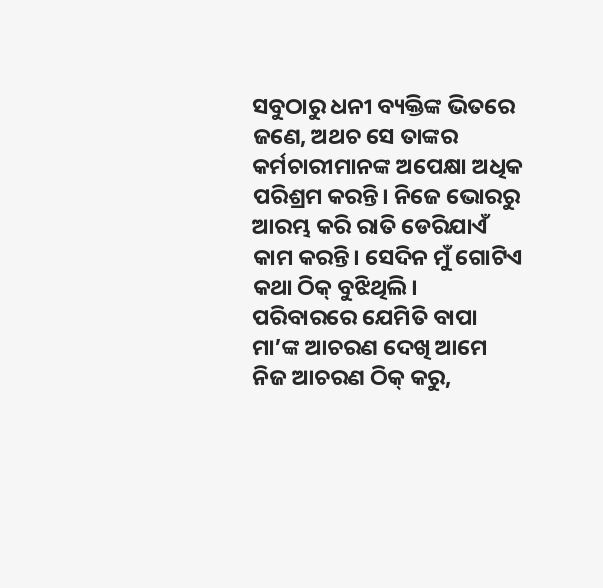ସବୁଠାରୁ ଧନୀ ବ୍ୟକ୍ତିଙ୍କ ଭିତରେ ଜଣେ, ଅଥଚ ସେ ତାଙ୍କର କର୍ମଚାରୀମାନଙ୍କ ଅପେକ୍ଷା ଅଧିକ ପରିଶ୍ରମ କରନ୍ତି। ନିଜେ ଭୋରରୁ ଆରମ୍ଭ କରି ରାତି ଡେରିଯାଏଁ କାମ କରନ୍ତି। ସେଦିନ ମୁଁ ଗୋଟିଏ କଥା ଠିକ୍ ବୁଝିଥିଲି। ପରିବାରରେ ଯେମିତି ବାପା ମା’ଙ୍କ ଆଚରଣ ଦେଖି ଆମେ ନିଜ ଆଚରଣ ଠିକ୍ କରୁ,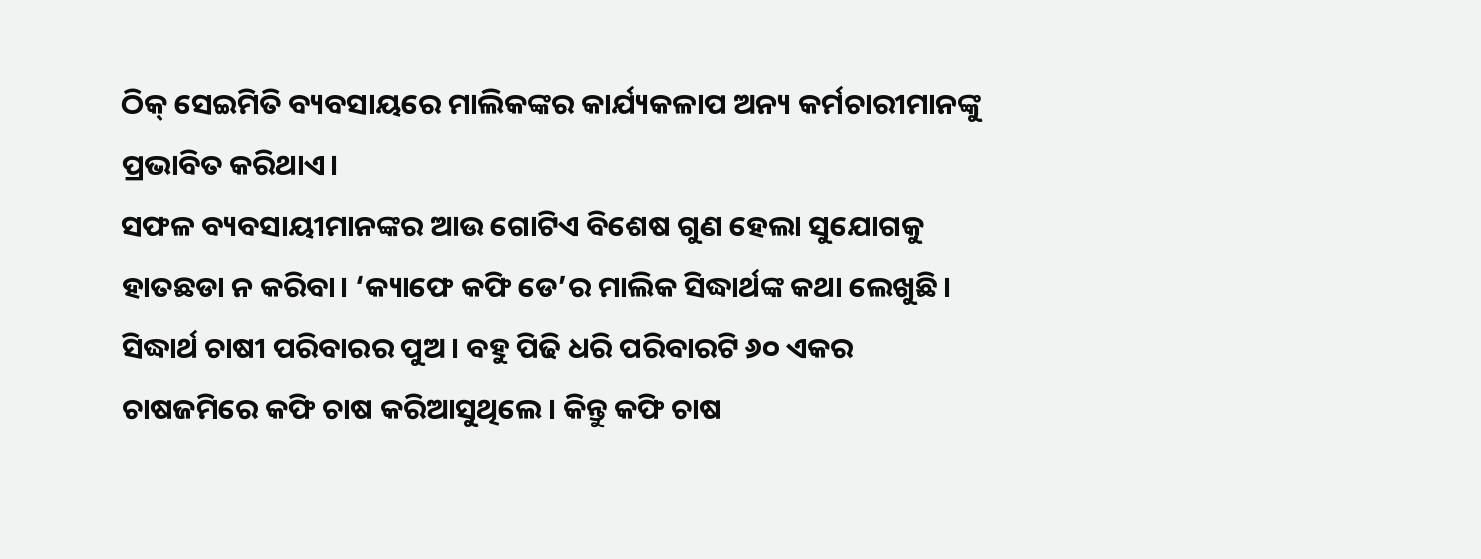ଠିକ୍ ସେଇମିତି ବ୍ୟବସାୟରେ ମାଲିକଙ୍କର କାର୍ଯ୍ୟକଳାପ ଅନ୍ୟ କର୍ମଚାରୀମାନଙ୍କୁ ପ୍ରଭାବିତ କରିଥାଏ।
ସଫଳ ବ୍ୟବସାୟୀମାନଙ୍କର ଆଉ ଗୋଟିଏ ବିଶେଷ ଗୁଣ ହେଲା ସୁଯୋଗକୁ ହାତଛଡା ନ କରିବା। ‘କ୍ୟାଫେ କଫି ଡେ’ର ମାଲିକ ସିଦ୍ଧାର୍ଥଙ୍କ କଥା ଲେଖୁଛି। ସିଦ୍ଧାର୍ଥ ଚାଷୀ ପରିବାରର ପୁଅ। ବହୁ ପିଢି ଧରି ପରିବାରଟି ୬୦ ଏକର ଚାଷଜମିରେ କଫି ଚାଷ କରିଆସୁଥିଲେ। କିନ୍ତୁ କଫି ଚାଷ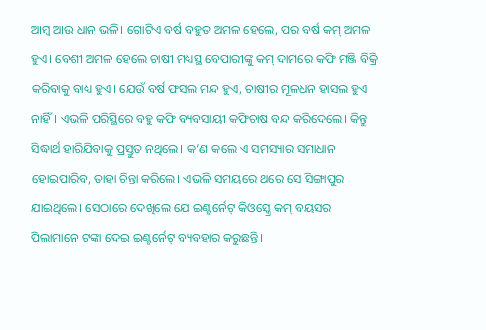ଆମ୍ବ ଆଉ ଧାନ ଭଳି। ଗୋଟିଏ ବର୍ଷ ବହୁତ ଅମଳ ହେଲେ, ପର ବର୍ଷ କମ୍ ଅମଳ ହୁଏ। ବେଶୀ ଅମଳ ହେଲେ ଚାଷୀ ମଧ୍ୟସ୍ଥ ବେପାରୀଙ୍କୁ କମ୍ ଦାମରେ କଫି ମଞ୍ଜି ବିକ୍ରି କରିବାକୁ ବାଧ୍ୟ ହୁଏ। ଯେଉଁ ବର୍ଷ ଫସଲ ମନ୍ଦ ହୁଏ, ଚାଷୀର ମୂଳଧନ ହାସଲ ହୁଏ ନାହିଁ। ଏଭଳି ପରିସ୍ଥିରେ ବହୁ କଫି ବ୍ୟବସାୟୀ କଫିଚାଷ ବନ୍ଦ କରିଦେଲେ। କିନ୍ତୁ ସିଦ୍ଧାର୍ଥ ହାରିଯିବାକୁ ପ୍ରସ୍ତୁତ ନଥିଲେ। କ’ଣ କଲେ ଏ ସମସ୍ୟାର ସମାଧାନ ହୋଇପାରିବ, ତାହା ଚିନ୍ତା କରିଲେ। ଏଭଳି ସମୟରେ ଥରେ ସେ ସିଙ୍ଗାପୁର ଯାଇଥିଲେ। ସେଠାରେ ଦେଖିଲେ ଯେ ଇଣ୍ଟର୍ନେଟ୍ କିଓସ୍କ୍ରେ କମ୍ ବୟସର ପିଲାମାନେ ଟଙ୍କା ଦେଇ ଇଣ୍ଟର୍ନେଟ୍ ବ୍ୟବହାର କରୁଛନ୍ତି।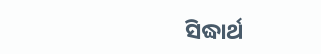ସିଦ୍ଧାର୍ଥ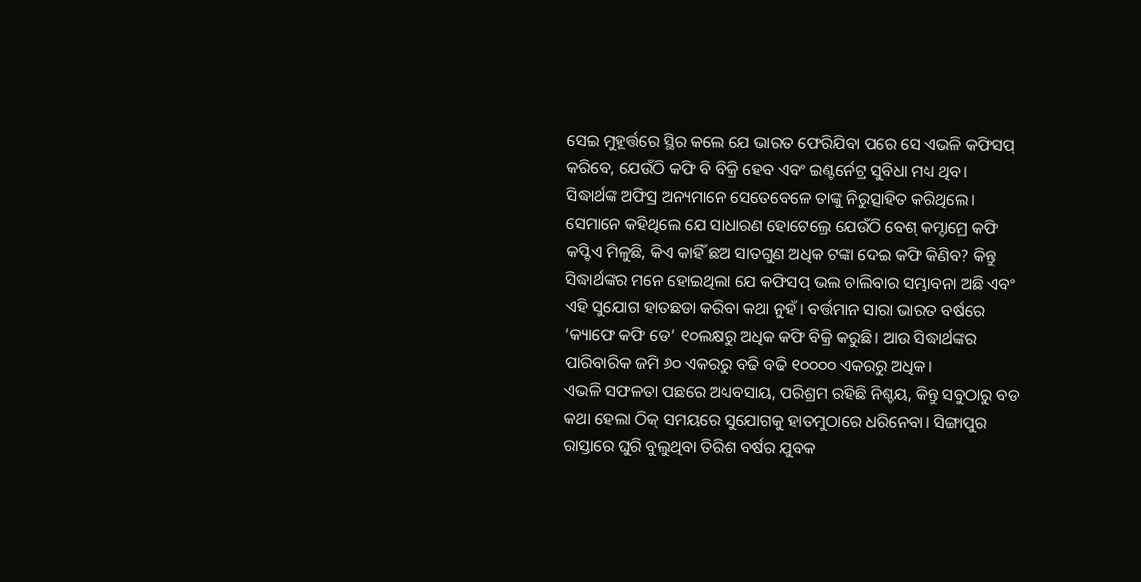ସେଇ ମୁହୂର୍ତ୍ତରେ ସ୍ଥିର କଲେ ଯେ ଭାରତ ଫେରିଯିବା ପରେ ସେ ଏଭଳି କଫିସପ୍ କରିବେ, ଯେଉଁଠି କଫି ବି ବିକ୍ରି ହେବ ଏବଂ ଇଣ୍ଟର୍ନେଟ୍ର ସୁବିଧା ମଧ୍ୟ ଥିବ।
ସିଦ୍ଧାର୍ଥଙ୍କ ଅଫିସ୍ର ଅନ୍ୟମାନେ ସେତେବେଳେ ତାଙ୍କୁ ନିରୁତ୍ସାହିତ କରିଥିଲେ। ସେମାନେ କହିଥିଲେ ଯେ ସାଧାରଣ ହୋଟେଲ୍ରେ ଯେଉଁଠି ବେଶ୍ କମ୍ଦାମ୍ରେ କଫି କପ୍ଟିଏ ମିଳୁଛି, କିଏ କାହିଁ ଛଅ ସାତଗୁଣ ଅଧିକ ଟଙ୍କା ଦେଇ କଫି କିଣିବ? କିନ୍ତୁ ସିଦ୍ଧାର୍ଥଙ୍କର ମନେ ହୋଇଥିଲା ଯେ କଫିସପ୍ ଭଲ ଚାଲିବାର ସମ୍ଭାବନା ଅଛି ଏବଂ ଏହି ସୁଯୋଗ ହାତଛଡା କରିବା କଥା ନୁହଁ। ବର୍ତ୍ତମାନ ସାରା ଭାରତ ବର୍ଷରେ ‘କ୍ୟାଫେ କଫି ଡେ’ ୧୦ଲକ୍ଷରୁ ଅଧିକ କଫି ବିକ୍ରି କରୁଛି। ଆଉ ସିଦ୍ଧାର୍ଥଙ୍କର ପାରିବାରିକ ଜମି ୬୦ ଏକରରୁ ବଢି ବଢି ୧୦୦୦୦ ଏକରରୁ ଅଧିକ।
ଏଭଳି ସଫଳତା ପଛରେ ଅଧ୍ୟବସାୟ, ପରିଶ୍ରମ ରହିଛି ନିଶ୍ଚୟ, କିନ୍ତୁ ସବୁଠାରୁ ବଡ କଥା ହେଲା ଠିକ୍ ସମୟରେ ସୁଯୋଗକୁ ହାତମୁଠାରେ ଧରିନେବା। ସିଙ୍ଗାପୁର ରାସ୍ତାରେ ଘୁରି ବୁଲୁଥିବା ତିରିଶ ବର୍ଷର ଯୁବକ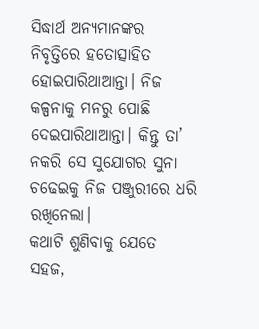ସିଦ୍ଧାର୍ଥ ଅନ୍ୟମାନଙ୍କର ନିବୃତ୍ତିରେ ହତୋତ୍ସାହିତ ହୋଇପାରିଥାଆନ୍ତା। ନିଜ କଳ୍ପନାକୁ ମନରୁ ପୋଛି ଦେଇପାରିଥାଆନ୍ତା। କିନ୍ତୁ ତା’ ନକରି ସେ ସୁଯୋଗର ସୁନା ଚଢେଇକୁ ନିଜ ପଞ୍ଜୁରୀରେ ଧରି ରଖିନେଲା।
କଥାଟି ଶୁଣିବାକୁ ଯେତେ ସହଜ,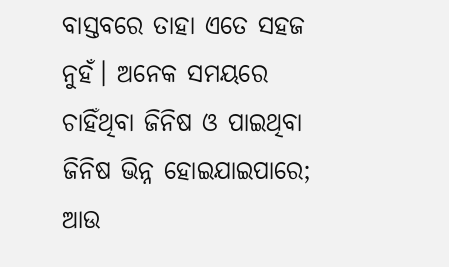ବାସ୍ତବରେ ତାହା ଏତେ ସହଜ ନୁହଁ। ଅନେକ ସମୟରେ ଚାହିଁଥିବା ଜିନିଷ ଓ ପାଇଥିବା ଜିନିଷ ଭିନ୍ନ ହୋଇଯାଇପାରେ; ଆଉ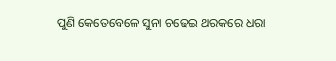ପୁଣି କେତେବେଳେ ସୁନା ଚଢେଇ ଥରକରେ ଧରା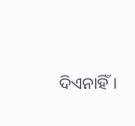ଦିଏନାହିଁ।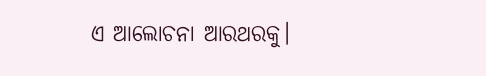ଏ ଆଲୋଚନା ଆରଥରକୁ।